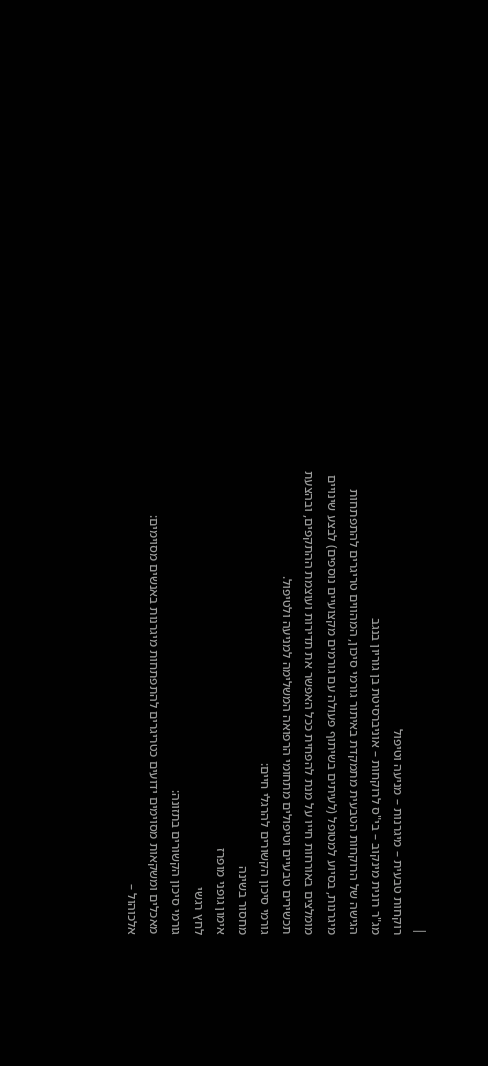|
רוקחות טבעית – מיגרנות – מניעה וטיפול
מג"ר רונית מינקוב – בי"ס לרוקחות – אוניברסיטת בן גוריון בנגב
הגישה של הרוקחות הטבעית מתמקדת באיתור גורמי סיכון, המהווים טריגרים להתפתחות מיגרנות, בסיוע למטופל (לעיתים בשיתוף פעולה עם גורמים מקצועיים נוספים) לבצע שינויים מומלצים באורחות חייו על מנת להפחית ככל האפשר את תדירות ועוצמת ההתקפים, ובהצעת תכשירים טבעיים וטיפולים מתחומי הרפואה המשלימה למניעה ולטיפול.
גורמי סיכון הקשורים להרגלי חיים:
מחסור בשינה
אימון גופני מופרז
לחץ רגשי
גורמי סיכון הקשורים בתזונה:
מאכלים ומשקאות מסוימים ידועים כטריגרים להתפתחות מיגרנות באנשים מסוימים:
אלכוהול –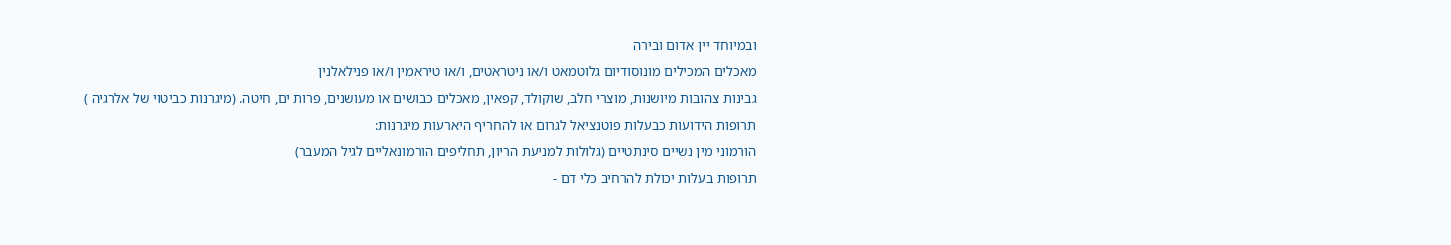ובמיוחד יין אדום ובירה
מאכלים המכילים מונוסודיום גלוטמאט ו/או ניטראטים, ו/או טיראמין ו/או פנילאלנין
גבינות צהובות מיושנות, מוצרי חלב, שוקולד, קפאין, מאכלים כבושים או מעושנים, פרות ים, חיטה. (מיגרנות כביטוי של אלרגיה )
תרופות הידועות כבעלות פוטנציאל לגרום או להחריף היארעות מיגרנות:
הורמוני מין נשיים סינתטיים (גלולות למניעת הריון, תחליפים הורמונאליים לגיל המעבר)
תרופות בעלות יכולת להרחיב כלי דם -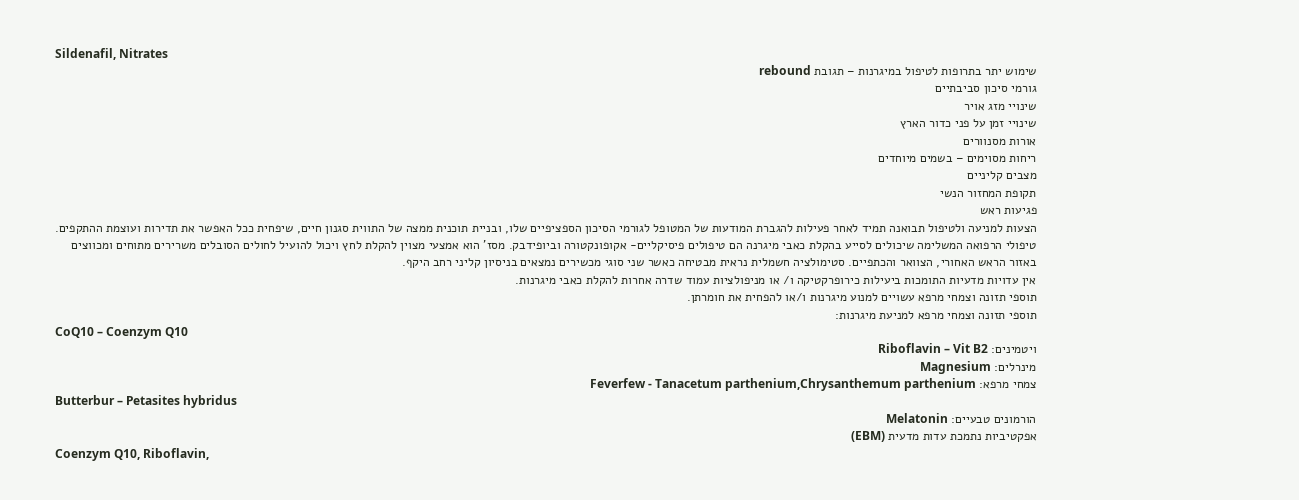Sildenafil, Nitrates
שימוש יתר בתרופות לטיפול במיגרנות – תגובת rebound
גורמי סיכון סביבתיים
שינויי מזג אויר
שינויי זמן על פני כדור הארץ
אורות מסנוורים
ריחות מסוימים – בשמים מיוחדים
מצבים קליניים
תקופת המחזור הנשי
פגיעות ראש
הצעות למניעה ולטיפול תבואנה תמיד לאחר פעילות להגברת המודעות של המטופל לגורמי הסיכון הספציפיים שלו, ובניית תוכנית ממצה של התווית סגנון חיים, שיפחית ככל האפשר את תדירות ועוצמת ההתקפים.
טיפולי הרפואה המשלימה שיכולים לסייע בהקלת כאבי מיגרנה הם טיפולים פיסיקליים- אקופונקטורה וביופידבק. מסז' הוא אמצעי מצוין להקלת לחץ ויכול להועיל לחולים הסובלים משרירים מתוחים ומכווצים באזור הראש האחורי, הצוואר והכתפיים. סטימולציה חשמלית נראית מבטיחה כאשר שני סוגי מכשירים נמצאים בניסיון קליני רחב היקף.
אין עדויות מדעיות התומכות ביעילות כירופרקטיקה ו/ או מניפולציות עמוד שדרה אחרות להקלת כאבי מיגרנות.
תוספי תזונה וצמחי מרפא עשויים למנוע מיגרנות ו/או להפחית את חומרתן.
תוספי תזונה וצמחי מרפא למניעת מיגרנות:
CoQ10 – Coenzym Q10
ויטמינים: Riboflavin – Vit B2
מינרלים: Magnesium
צמחי מרפא: Feverfew - Tanacetum parthenium,Chrysanthemum parthenium
Butterbur – Petasites hybridus
הורמונים טבעיים: Melatonin
אפקטיביות נתמכת עדות מדעית (EBM)
Coenzym Q10, Riboflavin,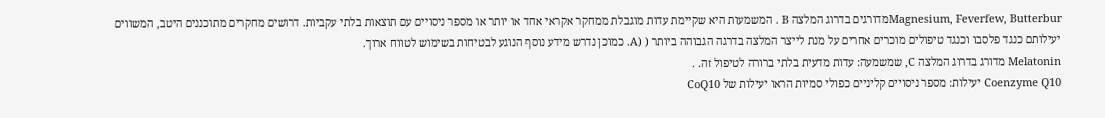Magnesium, Feverfew, Butterburמדורגים בדרוג המלצה B . המשמעות היא שקיימת עדות מוגבלת ממחקר אקראי אחד או יותר או מספר ניסויים עם תוצאות בלתי עקביות. דרושים מחקרים מתוכננים היטב, המשווים יעילותם כנגד פלסבו וכנגד טיפולים מוכרים אחרים על מנת לייצר המלצה בדרגה הגבוהה ביותר ( (A. כמוכן נדרש מידע נוסף הנוגע לבטיחות בשימוש לטווח ארוך.
Melatonin מדורג בדרוג המלצה C, שמשמעה: עדות מדעית בלתי ברורה לטיפול זה. .
Coenzyme Q10 יעילות: מספר ניסויים קליניים כפולי סמיות הראו יעילות של CoQ10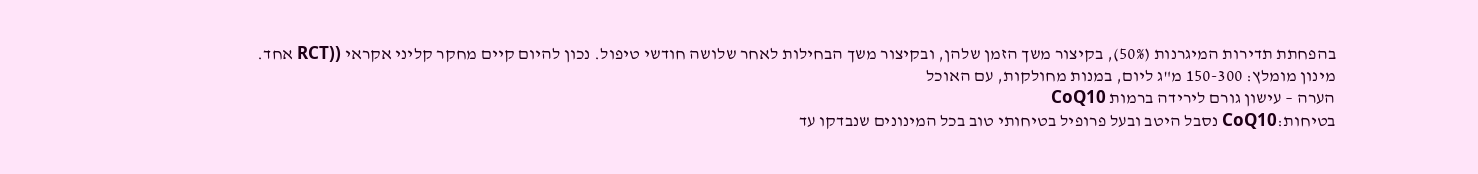בהפחתת תדירות המיגרנות (50%), בקיצור משך הזמן שלהן, ובקיצור משך הבחילות לאחר שלושה חודשי טיפול. נכון להיום קיים מחקר קליני אקראי ((RCT אחד.
מינון מומלץ: 150-300 מ"ג ליום, במנות מחולקות, עם האוכל
הערה – עישון גורם לירידה ברמות CoQ10
בטיחות:CoQ10 נסבל היטב ובעל פרופיל בטיחותי טוב בכל המינונים שנבדקו עד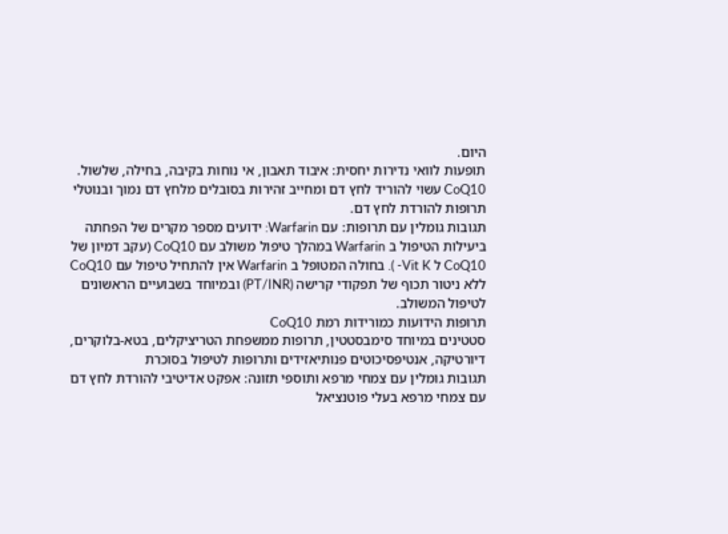היום.
תופעות לוואי נדירות יחסית: איבוד תאבון, אי נוחות בקיבה, בחילה, שלשול.
CoQ10 עשוי להוריד לחץ דם ומחייב זהירות בסובלים מלחץ דם נמוך ובנוטלי תרופות להורדת לחץ דם.
תגובות גומלין עם תרופות: עם Warfarin: ידועים מספר מקרים של הפחתה ביעילות הטיפול ב Warfarin במהלך טיפול משולב עם CoQ10 (עקב דמיון של CoQ10 ל Vit K- ). בחולה המטופל ב Warfarin אין להתחיל טיפול עם CoQ10 ללא ניטור תכוף של תפקודי קרישה (PT/INR) ובמיוחד בשבועיים הראשונים לטיפול המשולב.
תרופות הידועות כמורידות רמת CoQ10
סטטינים במיוחד סימבסטטין, תרופות ממשפחת הטריציקלים, בטא-בלוקרים, דיורטיקה, אנטיפסיכוטים פנותיאזידים ותרופות לטיפול בסוכרת
תגובות גומלין עם צמחי מרפא ותוספי תזונה: אפקט אדיטיבי להורדת לחץ דם עם צמחי מרפא בעלי פוטנציאל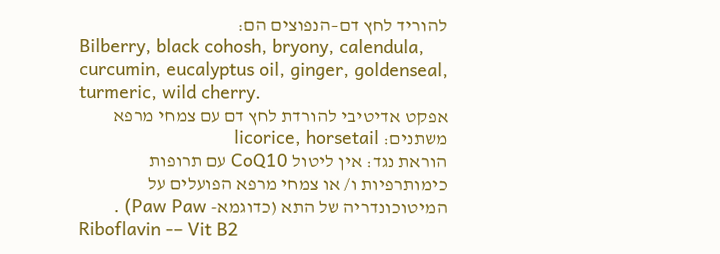להוריד לחץ דם–הנפוצים הם:
Bilberry, black cohosh, bryony, calendula, curcumin, eucalyptus oil, ginger, goldenseal, turmeric, wild cherry.
אפקט אדיטיבי להורדת לחץ דם עם צמחי מרפא משתנים: licorice, horsetail
הוראת נגד: אין ליטול CoQ10 עם תרופות כימותרפיות ו/ או צמחי מרפא הפועלים על המיטוכונדריה של התא (כדוגמא- Paw Paw) .
Riboflavin -– Vit B2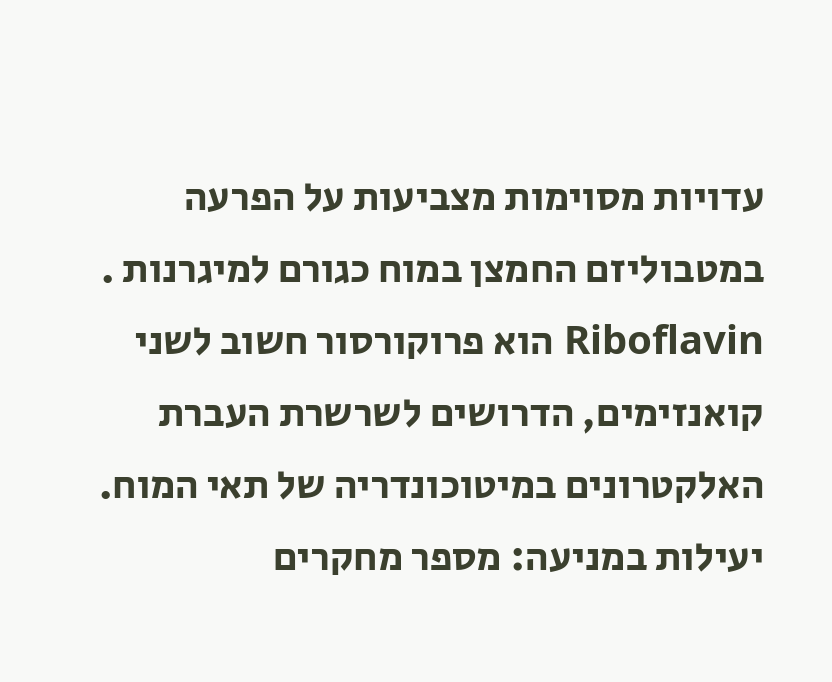עדויות מסוימות מצביעות על הפרעה במטבוליזם החמצן במוח כגורם למיגרנות .
Riboflavin הוא פרוקורסור חשוב לשני קואנזימים, הדרושים לשרשרת העברת האלקטרונים במיטוכונדריה של תאי המוח.
יעילות במניעה: מספר מחקרים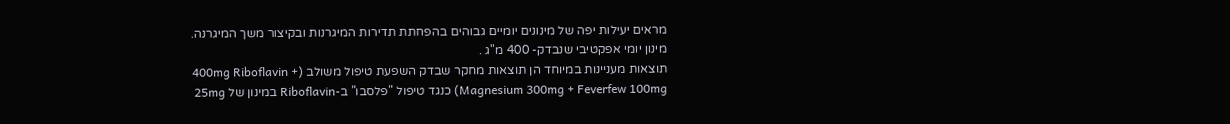מראים יעילות יפה של מינונים יומיים גבוהים בהפחתת תדירות המיגרנות ובקיצור משך המיגרנה.
מינון יומי אפקטיבי שנבדק- 400 מ"ג .
תוצאות מעניינות במיוחד הן תוצאות מחקר שבדק השפעת טיפול משולב (400mg Riboflavin + Magnesium 300mg + Feverfew 100mg) כנגד טיפול "פלסבו" ב-Riboflavin במינון של 25mg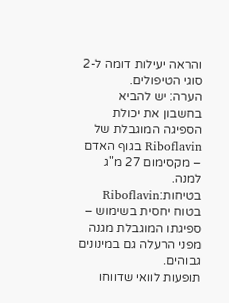והראה יעילות דומה ל-2 סוגי הטיפולים.
הערה: יש להביא בחשבון את יכולת הספיגה המוגבלת של Riboflavin בגוף האדם – מקסימום 27 מ"ג למנה.
בטיחות:Riboflavin בטוח יחסית בשימוש – ספיגתו המוגבלת מגנה מפני הרעלה גם במינונים גבוהים.
תופעות לוואי שדווחו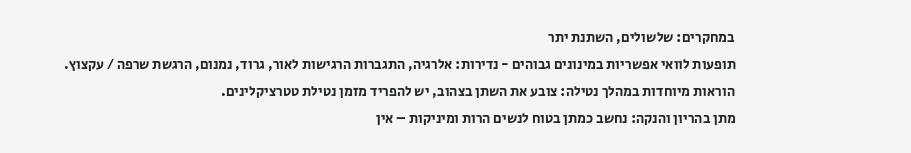במחקרים: שלשולים, השתנת יתר
תופעות לוואי אפשריות במינונים גבוהים - נדירות: אלרגיה, התגברות הרגישות לאור, גרוד, נמנום, הרגשת שרפה / עקצוץ.
הוראות מיוחדות במהלך נטילה: צובע את השתן בצהוב, יש להפריד מזמן נטילת טטרציקלינים.
מתן בהריון והנקה: נחשב כמתן בטוח לנשים הרות ומיניקות – אין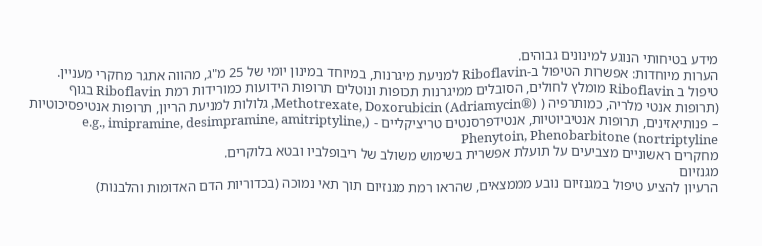מידע בטיחותי הנוגע למינונים גבוהים.
הערות מיוחדות: אפשרות הטיפול ב-Riboflavin למניעת מיגרנות, במיוחד במינון יומי של 25 מ"ג, מהווה אתגר מחקרי מעניין.
טיפול ב Riboflavin מומלץ לחולים, הסובלים ממיגרנות תכופות ונוטלים תרופות הידועות כמורידות רמת Riboflavin בגוף (תרופות אנטי מלריה, כמותרפיה ( Methotrexate, Doxorubicin (Adriamycin®), גלולות למניעת הריון, תרופות אנטיפסיכוטיות – פנותיאזינים, תרופות אנטיביוטיות, אנטידפרסנטים טריציקליים - (e.g., imipramine, desimpramine, amitriptyline, nortriptyline) Phenytoin, Phenobarbitone
מחקרים ראשוניים מצביעים על תועלת אפשרית בשימוש משולב של ריבופלביו ובטא בלוקרים.
מגנזיום
הרעיון להציע טיפול במגנזיום נובע מממצאים, שהראו רמת מגנזיום תוך תאי נמוכה (בכדוריות הדם האדומות והלבנות)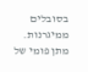בסובלים ממיגרנות. מתן פומי של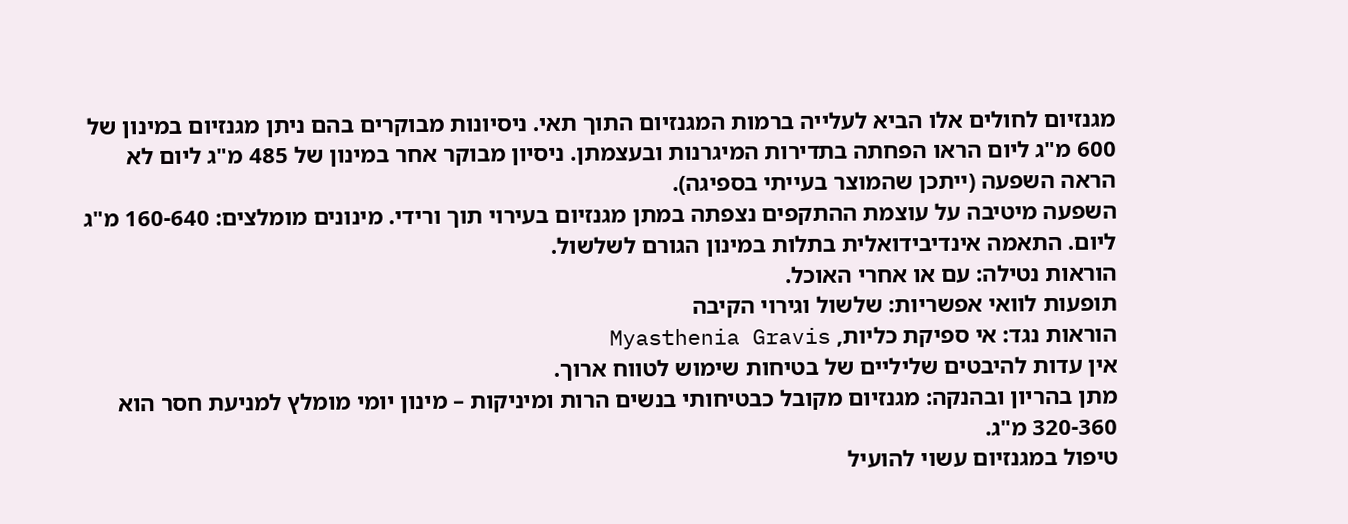מגנזיום לחולים אלו הביא לעלייה ברמות המגנזיום התוך תאי. ניסיונות מבוקרים בהם ניתן מגנזיום במינון של 600 מ"ג ליום הראו הפחתה בתדירות המיגרנות ובעצמתן. ניסיון מבוקר אחר במינון של 485 מ"ג ליום לא הראה השפעה (ייתכן שהמוצר בעייתי בספיגה).
השפעה מיטיבה על עוצמת ההתקפים נצפתה במתן מגנזיום בעירוי תוך ורידי. מינונים מומלצים: 160-640 מ"ג ליום. התאמה אינדיבידואלית בתלות במינון הגורם לשלשול.
הוראות נטילה: עם או אחרי האוכל.
תופעות לוואי אפשריות: שלשול וגירוי הקיבה
הוראות נגד: אי ספיקת כליות, Myasthenia Gravis
אין עדות להיבטים שליליים של בטיחות שימוש לטווח ארוך.
מתן בהריון ובהנקה: מגנזיום מקובל כבטיחותי בנשים הרות ומיניקות – מינון יומי מומלץ למניעת חסר הוא 320-360 מ"ג.
טיפול במגנזיום עשוי להועיל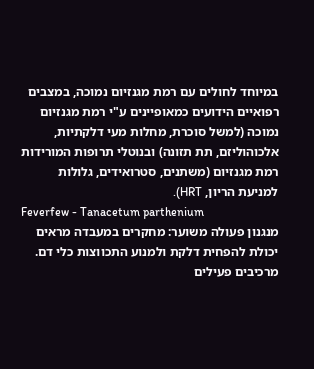במיוחד לחולים עם רמת מגנזיום נמוכה, במצבים רפואיים הידועים כמאופיינים ע"י רמת מגנזיום נמוכה (למשל סוכרת, מחלות מעי דלקתיות, אלכוהוליזם, תת תזונה) ובנוטלי תרופות המורידות רמת מגנזיום (משתנים, סטרואידים, גלולות למניעת הריון, HRT).
Feverfew - Tanacetum parthenium
מנגנון פעולה משוער: מחקרים במעבדה מראים יכולת להפחית דלקת ולמנוע התכווצות כלי דם.
מרכיבים פעילים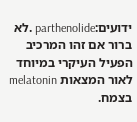ידועים:parthenolide .לא ברור אם זהו המרכיב הפעיל העיקרי במיוחד לאור המצאות melatonin בצמח.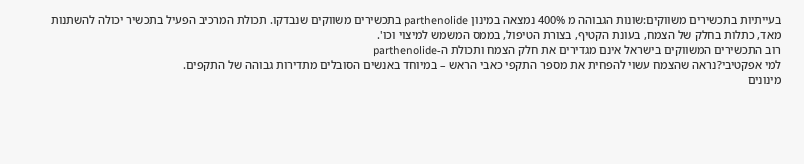בעייתיות בתכשירים משווקים:שונות הגבוהה מ 400% נמצאה במינון parthenolide בתכשירים משווקים שנבדקו. תכולת המרכיב הפעיל בתכשיר יכולה להשתנות מאד, כתלות בחלק של הצמח, בעונת הקטיף, בצורת הטיפול, בממס המשמש למיצוי וכו'.
רוב התכשירים המשווקים בישראל אינם מגדירים את חלק הצמח ותכולת ה-parthenolide
למי אפקטיבי?נראה שהצמח עשוי להפחית את מספר התקפי כאבי הראש – במיוחד באנשים הסובלים מתדירות גבוהה של התקפים.
מינונים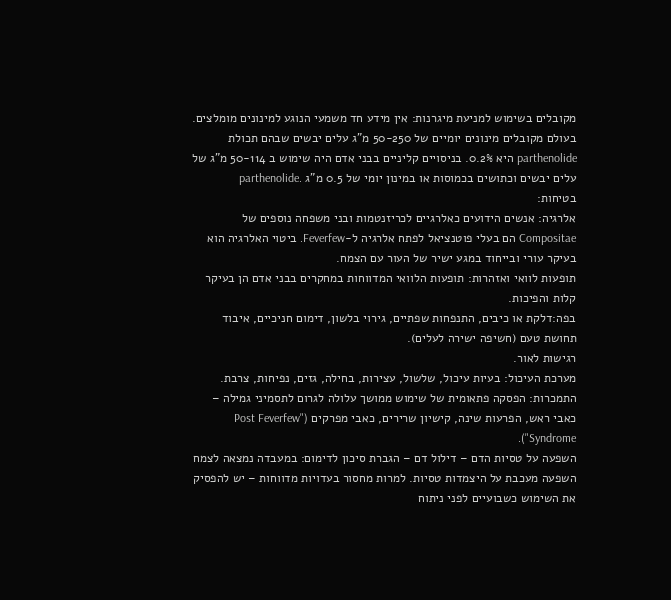מקובלים בשימוש למניעת מיגרנות: אין מידע חד משמעי הנוגע למינונים מומלצים.
בעולם מקובלים מינונים יומיים של 50-250 מ"ג עלים יבשים שבהם תכולת parthenolide היא 0.2%. בניסויים קליניים בבני אדם היה שימוש ב 50-114 מ"ג של עלים יבשים וכתושים בכמוסות או במינון יומי של 0.5 מ"ג .parthenolide
בטיחות:
אלרגיה: אנשים הידועים כאלרגיים לכריזנטמות ובני משפחה נוספים של Compositae הם בעלי פוטנציאל לפתח אלרגיה ל-Feverfew. ביטוי האלרגיה הוא בעיקר עורי ובייחוד במגע ישיר של העור עם הצמח.
תופעות לוואי ואזהרות: תופעות הלוואי המדווחות במחקרים בבני אדם הן בעיקר קלות והפיכות.
בפה:דלקת או כיבים, התנפחות שפתיים, גירוי בלשון, דימום חניכיים, איבוד תחושת טעם (חשיפה ישירה לעלים).
רגישות לאור.
מערכת העיכול: בעיות עיכול, שלשול, עצירות, בחילה, גזים, נפיחות, צרבת.
התמכרות: הפסקה פתאומית של שימוש ממושך עלולה לגרום לתסמיני גמילה –
כאבי ראש, הפרעות שינה, קישיון שרירים, כאבי מפרקים ("Post Feverfew Syndrome").
השפעה על טסיות הדם – דילול דם – הגברת סיכון לדימום: במעבדה נמצאה לצמח השפעה מעכבת על היצמדות טסיות. למרות מחסור בעדויות מדווחות – יש להפסיק את השימוש כשבועיים לפני ניתוח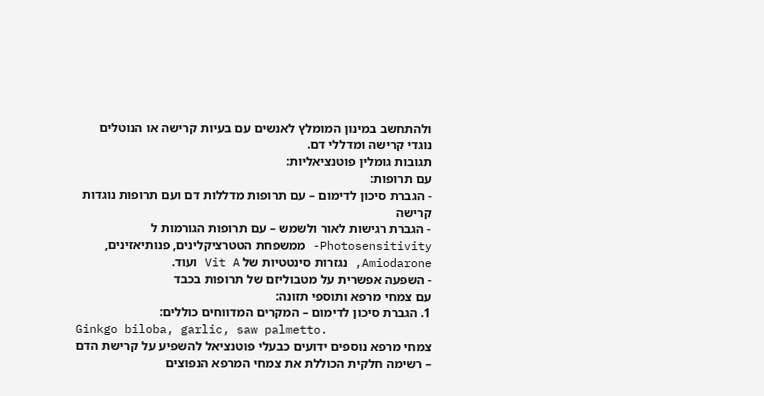ולהתחשב במינון המומלץ לאנשים עם בעיות קרישה או הנוטלים נוגדי קרישה ומדללי דם.
תגובות גומלין פוטנציאליות:
עם תרופות:
- הגברת סיכון לדימום – עם תרופות מדללות דם ועם תרופות נוגדות קרישה
- הגברת רגישות לאור ולשמש – עם תרופות הגורמות ל Photosensitivity- ממשפחת הטטרציקלינים, פנותיאזינים, Amiodarone, נגזרות סינטטיות של Vit A ועוד.
- השפעה אפשרית על מטבוליזם של תרופות בכבד
עם צמחי מרפא ותוספי תזונה:
1. הגברת סיכון לדימום – המקרים המדווחים כוללים:
Ginkgo biloba, garlic, saw palmetto.
צמחי מרפא נוספים ידועים כבעלי פוטנציאל להשפיע על קרישת הדם – רשימה חלקית הכוללת את צמחי המרפא הנפוצים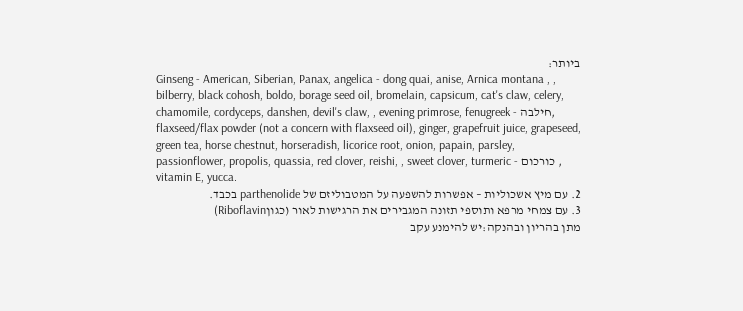ביותר:
Ginseng - American, Siberian, Panax, angelica - dong quai, anise, Arnica montana , , bilberry, black cohosh, boldo, borage seed oil, bromelain, capsicum, cat's claw, celery, chamomile, cordyceps, danshen, devil's claw, , evening primrose, fenugreek - חילבה, flaxseed/flax powder (not a concern with flaxseed oil), ginger, grapefruit juice, grapeseed, green tea, horse chestnut, horseradish, licorice root, onion, papain, parsley, passionflower, propolis, quassia, red clover, reishi, , sweet clover, turmeric - כורכום , vitamin E, yucca.
2. עם מיץ אשכוליות – אפשרות להשפעה על המטבוליזם של parthenolide בכבד.
3. עם צמחי מרפא ותוספי תזונה המגבירים את הרגישות לאור (כגוןRiboflavin)
מתן בהריון ובהנקה:יש להימנע עקב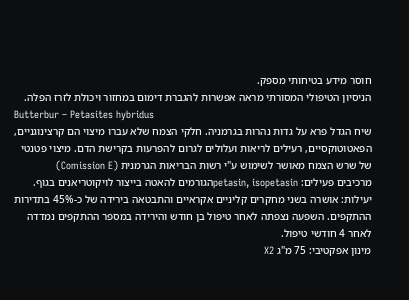חוסר מידע בטיחותי מספק.
הניסיון הטיפולי המסורתי מראה אפשרות להגברת דימום במחזור ויכולת לזרז הפלה.
Butterbur – Petasites hybridus
שיח הגדל פרא על גדות נהרות בגרמניה. חלקי הצמח שלא עברו מיצוי הם קרצינוגניים, הפאטוטוקסיים, רעילים לריאות ועלולים לגרום להפרעות בקרישת הדם. מיצוי פטנטי של שרש הצמח מאושר לשימוש ע"י רשות הבריאות הגרמנית (Comission E)
מרכיבים פעילים: petasin, isopetasinהגורמים להאטה בייצור לויקוטריאנים בגוף.
יעילות: אושרה בשני מחקרים קליניים אקראיים והתבטאה בירידה של כ-45% בתדירות ההתקפים. השפעה נצפתה לאחר טיפול בן חודש והירידה במספר ההתקפים נמדדה לאחר 4 חודשי טיפול.
מינון אפקטיבי: 75 מ"ג X2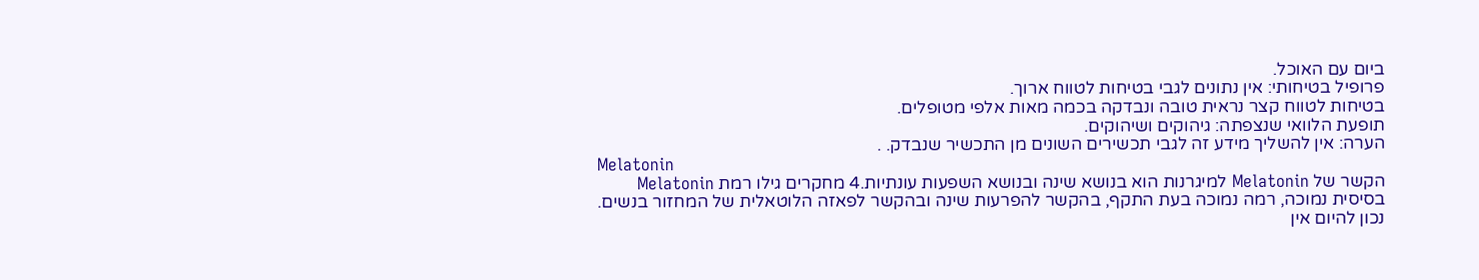ביום עם האוכל.
פרופיל בטיחותי: אין נתונים לגבי בטיחות לטווח ארוך.
בטיחות לטווח קצר נראית טובה ונבדקה בכמה מאות אלפי מטופלים.
תופעת הלוואי שנצפתה: גיהוקים ושיהוקים.
הערה: אין להשליך מידע זה לגבי תכשירים השונים מן התכשיר שנבדק. .
Melatonin
הקשר של Melatonin למיגרנות הוא בנושא שינה ובנושא השפעות עונתיות.4 מחקרים גילו רמת Melatonin בסיסית נמוכה, רמה נמוכה בעת התקף, בהקשר להפרעות שינה ובהקשר לפאזה הלוטאלית של המחזור בנשים.
נכון להיום אין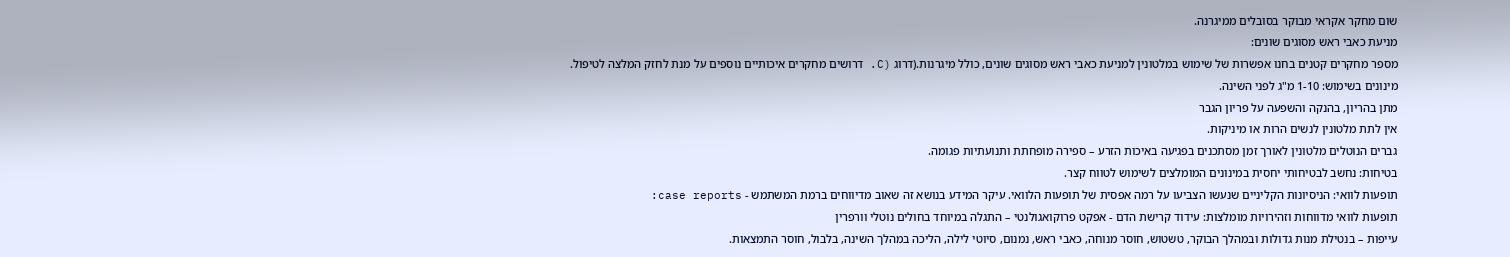שום מחקר אקראי מבוקר בסובלים ממיגרנה.
מניעת כאבי ראש מסוגים שונים:
מספר מחקרים קטנים בחנו אפשרות של שימוש במלטונין למניעת כאבי ראש מסוגים שונים, כולל מיגרנות.(דרוג (C. דרושים מחקרים איכותיים נוספים על מנת לחזק המלצה לטיפול.
מינונים בשימוש: 1-10 מ"ג לפני השינה.
מתן בהריון, בהנקה והשפעה על פריון הגבר
אין לתת מלטונין לנשים הרות או מיניקות.
גברים הנוטלים מלטונין לאורך זמן מסתכנים בפגיעה באיכות הזרע – ספירה מופחתת ותנועתיות פגומה.
בטיחות: נחשב לבטיחותי יחסית במינונים המומלצים לשימוש לטווח קצר.
תופעות לוואי: הניסיונות הקליניים שנעשו הצביעו על רמה אפסית של תופעות הלוואי. עיקר המידע בנושא זה שאוב מדיווחים ברמת המשתמש - case reports:
תופעות לוואי מדווחות וזהירויות מומלצות: עידוד קרישת הדם - אפקט פרוקואגולנטי – התגלה במיוחד בחולים נוטלי וורפרין
עייפות – בנטילת מנות גדולות ובמהלך הבוקר, טשטוש, חוסר מנוחה, כאבי ראש, נמנום, סיוטי לילה, הליכה במהלך השינה, בלבול, חוסר התמצאות.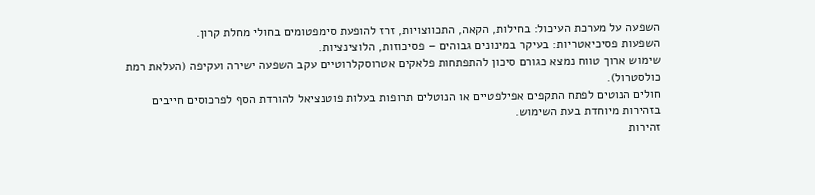השפעה על מערכת העיכול: בחילות, הקאה, התכווצויות, זרז להופעת סימפטומים בחולי מחלת קרון.
השפעות פסיכיאטריות: בעיקר במינונים גבוהים – פסיכוזות, הלוצינציות.
שימוש ארוך טווח נמצא כגורם סיכון להתפתחות פלאקים אטרוסקלרוטיים עקב השפעה ישירה ועקיפה (העלאת רמת כולסטרול).
חולים הנוטים לפתח התקפים אפילפטיים או הנוטלים תרופות בעלות פוטנציאל להורדת הסף לפרכוסים חייבים בזהירות מיוחדת בעת השימוש.
זהירות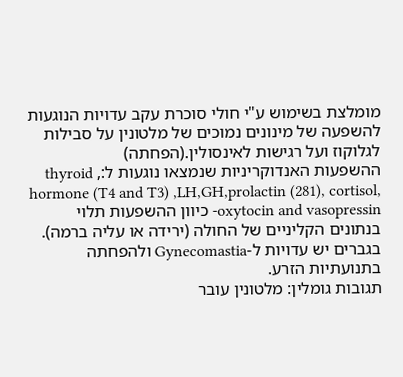מומלצת בשימוש ע"י חולי סוכרת עקב עדויות הנוגעות להשפעה של מינונים נמוכים של מלטונין על סבילות לגלוקוז ועל רגישות לאינסולין.(הפחתה)
ההשפעות האנדוקריניות שנמצאו נוגעות ל:, thyroid hormone (T4 and T3) ,LH,GH,prolactin (281), cortisol, oxytocin and vasopressin- כיוון ההשפעות תלוי בנתונים הקליניים של החולה (ירידה או עליה ברמה).
בגברים יש עדויות ל-Gynecomastia ולהפחתה בתנועתיות הזרע.
תגובות גומלין: מלטונין עובר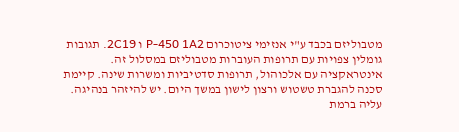מטבוליזם בכבד ע"י אנזימי ציטוכרום P-450 1A2 ו 2C19. תגובות גומלין צפויות עם תרופות העוברות מטבוליזם במסלול זה.
אינטראקציה עם אלכוהול, תרופות סדטיביות ומשרות שינה. קיימת סכנה להגברת טשטוש ורצון לישון במשך היום. יש להיזהר בנהיגה.
עליה ברמת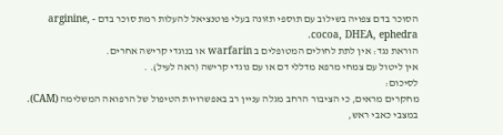הסוכר בדם צפויה בשילוב עם תוספי תזונה בעלי פוטנציאל להעלות רמת סוכר בדם - arginine, cocoa, DHEA, ephedra.
הוראת נגד: אין לתת לחולים המטופלים ב warfarin או בנוגדי קרישה אחרים.
אין ליטול עם צמחי מרפא מדללי דם או עם נוגדי קרישה (ראה לעיל). .
לסיכום:
מחקרים מראים, כי הציבור הרחב מגלה עניין רב באפשרויות הטיפול של הרפואה המשלימה (CAM). במצבי כאבי ראש,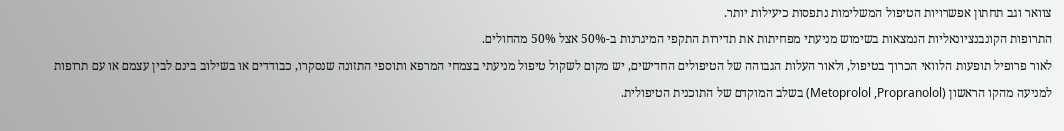צוואר וגב תחתון אפשרויות הטיפול המשלימות נתפסות כיעילות יותר.
התרופות הקונבנציונאליות הנמצאות בשימוש מניעתי מפחיתות את תדירות התקפי המיגרנות ב-50% אצל 50% מהחולים.
לאור פרופיל תופעות הלוואי הכרוך בטיפול, ולאור העלות הגבוהה של הטיפולים החדישים, יש מקום לשקול טיפול מניעתי בצמחי המרפא ותוספי התזונה שנסקרו, כבודדים או בשילוב בינם לבין עצמם או עם תרופות למניעה מהקו הראשון (Metoprolol ,Propranolol) בשלב המוקדם של התוכנית הטיפולית.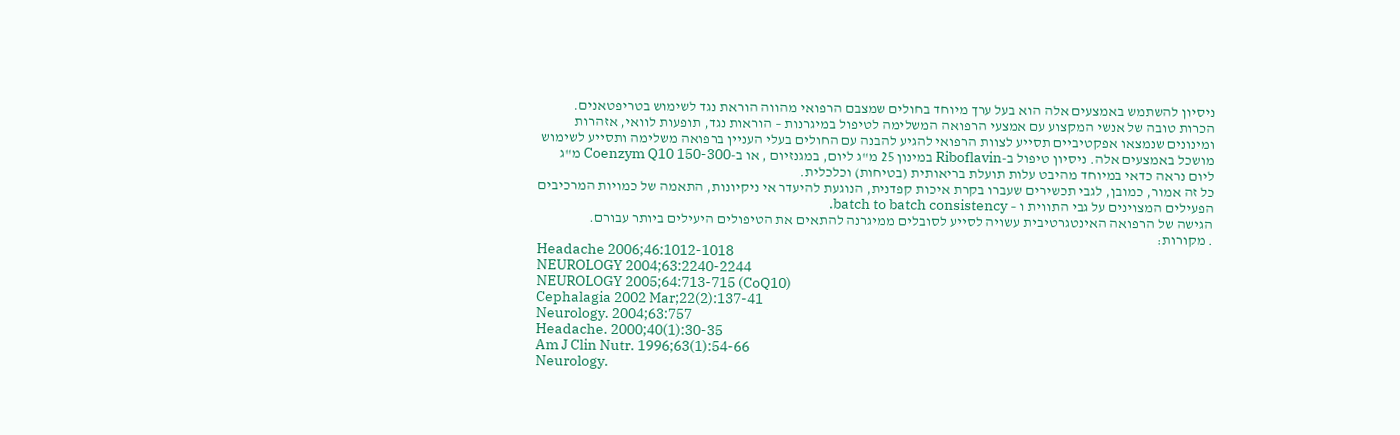ניסיון להשתמש באמצעים אלה הוא בעל ערך מיוחד בחולים שמצבם הרפואי מהווה הוראת נגד לשימוש בטריפטאנים. הכרות טובה של אנשי המקצוע עם אמצעי הרפואה המשלימה לטיפול במיגרנות – הוראות נגד, תופעות לוואי, אזהרות ומינונים שנמצאו אפקטיביים תסייע לצוות הרפואי להגיע להבנה עם החולים בעלי העניין ברפואה משלימה ותסייע לשימוש מושכל באמצעים אלה. ניסיון טיפול ב-Riboflavin במינון 25 מ"ג ליום, במגנזיום , או ב-Coenzym Q10 150-300 מ"ג ליום נראה כדאי במיוחד מהיבט עלות תועלת בריאותית (בטיחות) וכלכלית.
כל זה אמור, כמובן, לגבי תכשירים שעברו בקרת איכות קפדנית, הנוגעת להיעדר אי ניקיונות, התאמה של כמויות המרכיבים הפעילים המצוינים על גבי התווית ו – batch to batch consistency.
הגישה של הרפואה האינטגרטיבית עשויה לסייע לסובלים ממיגרנה להתאים את הטיפולים היעילים ביותר עבורם.
. מקורות:
Headache 2006;46:1012-1018
NEUROLOGY 2004;63:2240-2244
NEUROLOGY 2005;64:713-715 (CoQ10)
Cephalagia 2002 Mar;22(2):137-41
Neurology. 2004;63:757
Headache. 2000;40(1):30-35
Am J Clin Nutr. 1996;63(1):54-66
Neurology.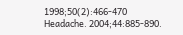1998;50(2):466-470
Headache. 2004;44:885-890.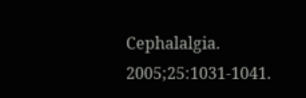Cephalalgia. 2005;25:1031-1041.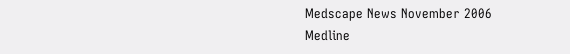Medscape News November 2006
Medline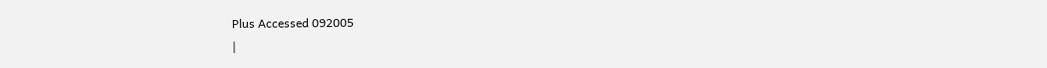Plus Accessed 092005
|